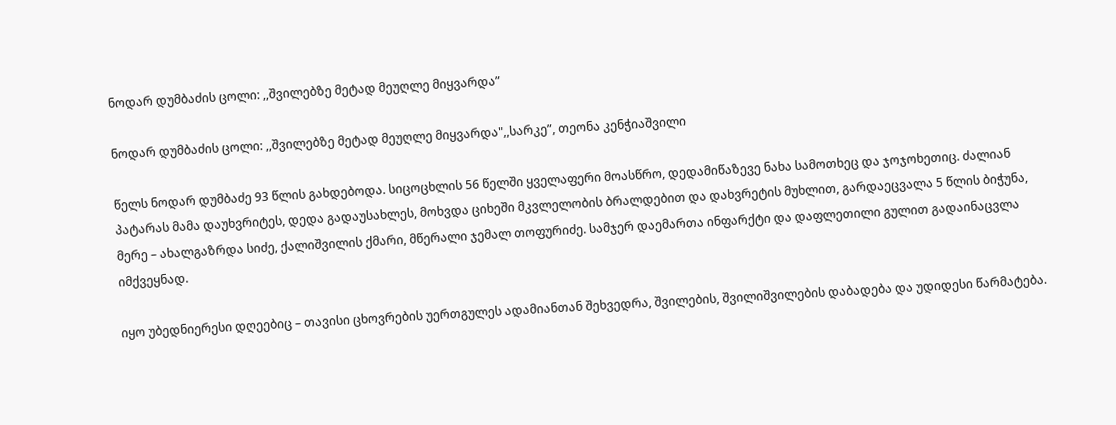ნოდარ დუმბაძის ცოლი: ,,შვილებზე მეტად მეუღლე მიყვარდა”

ნოდარ დუმბაძის ცოლი: ,,შვილებზე მეტად მეუღლე მიყვარდა",,სარკე”, თეონა კენჭიაშვილი

წელს ნოდარ დუმბაძე 93 წლის გახდებოდა. სიცოცხლის 56 წელში ყველაფერი მოასწრო, დედამიწაზევე ნახა სამოთხეც და ჯოჯოხეთიც. ძალიან პატარას მამა დაუხვრიტეს, დედა გადაუსახლეს, მოხვდა ციხეში მკვლელობის ბრალდებით და დახვრეტის მუხლით, გარდაეცვალა 5 წლის ბიჭუნა, მერე – ახალგაზრდა სიძე, ქალიშვილის ქმარი, მწერალი ჯემალ თოფურიძე. სამჯერ დაემართა ინფარქტი და დაფლეთილი გულით გადაინაცვლა იმქვეყნად.

იყო უბედნიერესი დღეებიც – თავისი ცხოვრების უერთგულეს ადამიანთან შეხვედრა, შვილების, შვილიშვილების დაბადება და უდიდესი წარმატება.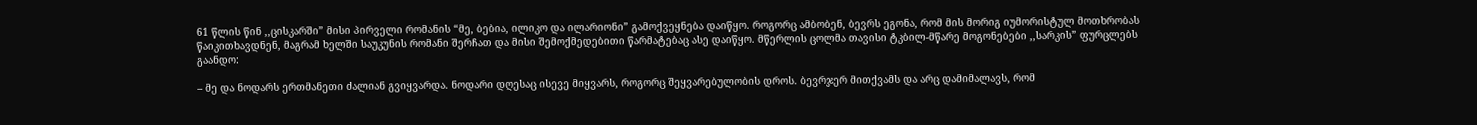61 წლის წინ ,,ცისკარში” მისი პირველი რომანის “მე, ბებია, ილიკო და ილარიონი” გამოქვეყნება დაიწყო. როგორც ამბობენ, ბევრს ეგონა, რომ მის მორიგ იუმორისტულ მოთხრობას წაიკითხავდნენ, მაგრამ ხელში საუკუნის რომანი შერჩათ და მისი შემოქმედებითი წარმატებაც ასე დაიწყო. მწერლის ცოლმა თავისი ტკბილ-მწარე მოგონებები ,,სარკის” ფურცლებს გაანდო:

– მე და ნოდარს ერთმანეთი ძალიან გვიყვარდა. ნოდარი დღესაც ისევე მიყვარს, როგორც შეყვარებულობის დროს. ბევრჯერ მითქვამს და არც დამიმალავს, რომ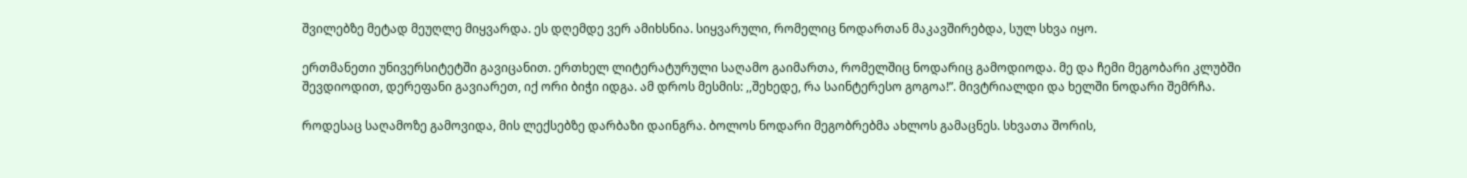შვილებზე მეტად მეუღლე მიყვარდა. ეს დღემდე ვერ ამიხსნია. სიყვარული, რომელიც ნოდართან მაკავშირებდა, სულ სხვა იყო.

ერთმანეთი უნივერსიტეტში გავიცანით. ერთხელ ლიტერატურული საღამო გაიმართა, რომელშიც ნოდარიც გამოდიოდა. მე და ჩემი მეგობარი კლუბში შევდიოდით, დერეფანი გავიარეთ, იქ ორი ბიჭი იდგა. ამ დროს მესმის: ,,შეხედე, რა საინტერესო გოგოა!”. მივტრიალდი და ხელში ნოდარი შემრჩა.

როდესაც საღამოზე გამოვიდა, მის ლექსებზე დარბაზი დაინგრა. ბოლოს ნოდარი მეგობრებმა ახლოს გამაცნეს. სხვათა შორის,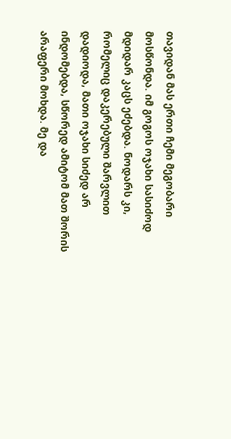თავიდან მას ერთი ჩემი მეგობარი მოსწონდა. იმ გოგოს ოჯახი სასიძოდ მდიდარ კაცს ეძებდა. ნოდარს კი, რომელიც დაკერებული შარვლით დადიოდა, მათი ოჯახი სიძედ არ ინდომებდა, სწორედ ამიტომ მათ შორის არაფერი მოხდა. მე და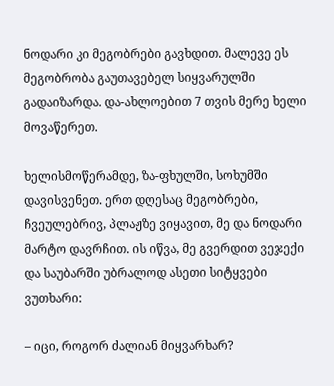ნოდარი კი მეგობრები გავხდით. მალევე ეს მეგობრობა გაუთავებელ სიყვარულში გადაიზარდა. და-ახლოებით 7 თვის მერე ხელი მოვაწერეთ.

ხელისმოწერამდე, ზა-ფხულში, სოხუმში დავისვენეთ. ერთ დღესაც მეგობრები, ჩვეულებრივ, პლაჟზე ვიყავით, მე და ნოდარი მარტო დავრჩით. ის იწვა, მე გვერდით ვეჯექი და საუბარში უბრალოდ ასეთი სიტყვები ვუთხარი:

– იცი, როგორ ძალიან მიყვარხარ?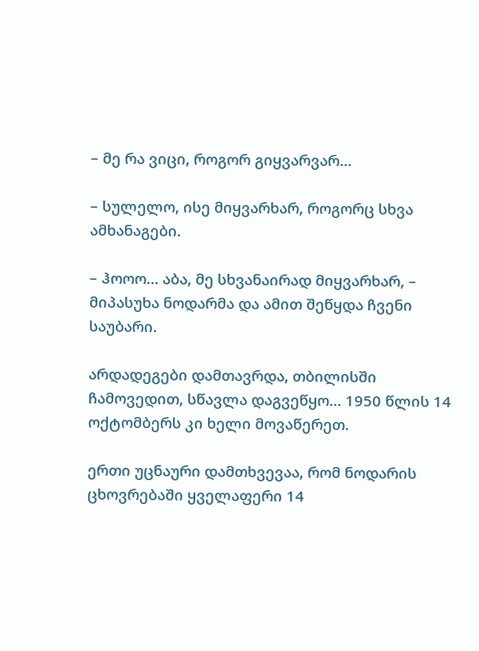– მე რა ვიცი, როგორ გიყვარვარ…

– სულელო, ისე მიყვარხარ, როგორც სხვა ამხანაგები.

– ჰოოო… აბა, მე სხვანაირად მიყვარხარ, – მიპასუხა ნოდარმა და ამით შეწყდა ჩვენი საუბარი.

არდადეგები დამთავრდა, თბილისში ჩამოვედით, სწავლა დაგვეწყო… 1950 წლის 14 ოქტომბერს კი ხელი მოვაწერეთ.

ერთი უცნაური დამთხვევაა, რომ ნოდარის ცხოვრებაში ყველაფერი 14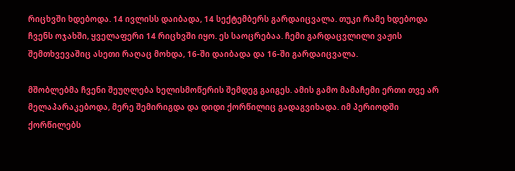რიცხვში ხდებოდა. 14 ივლისს დაიბადა, 14 სექტემბერს გარდაიცვალა. თუკი რამე ხდებოდა ჩვენს ოჯახში, ყველაფერი 14 რიცხვში იყო. ეს საოცრებაა. ჩემი გარდაცვლილი ვაჟის შემთხვევაშიც ასეთი რაღაც მოხდა, 16-ში დაიბადა და 16-ში გარდაიცვალა.

მშობლებმა ჩვენი შეუღლება ხელისმოწერის შემდეგ გაიგეს. ამის გამო მამაჩემი ერთი თვე არ მელაპარაკებოდა, მერე შემირიგდა და დიდი ქორწილიც გადაგვიხადა. იმ პერიოდში ქორწილებს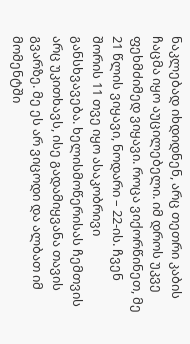ნაკლებად იხდიდნენ, არც თეთრი კაბის ჩაცმა იყო აუცილებელი. იმ დროს უკვე ფეხმძიმედ ვიყავი. როცა ვიქორწინეთ, მე 21 წლის ვიყავი, ნოდარი – 22-ის. ჩვენ შორის 11 თვე იყო ასაკობრივი განსხვავება. ხელისმოწერისას ჩემთვის არც უკითხავს, ისე გადამიყვანა თავის გვარზე. მე ეს არ ვიცოდი და ალბათ იმ მომენტში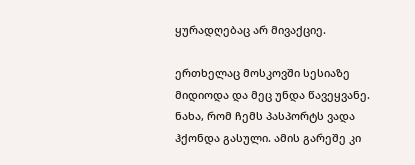ყურადღებაც არ მივაქციე.

ერთხელაც მოსკოვში სესიაზე მიდიოდა და მეც უნდა წავეყვანე. ნახა, რომ ჩემს პასპორტს ვადა ჰქონდა გასული. ამის გარეშე კი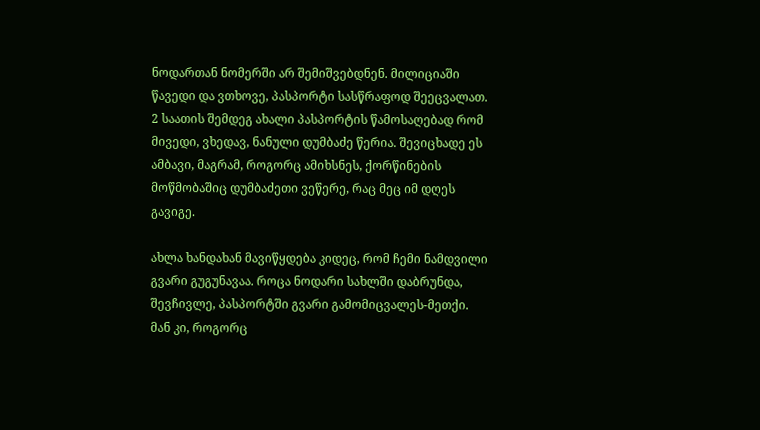ნოდართან ნომერში არ შემიშვებდნენ. მილიციაში წავედი და ვთხოვე, პასპორტი სასწრაფოდ შეეცვალათ. 2 საათის შემდეგ ახალი პასპორტის წამოსაღებად რომ მივედი, ვხედავ, ნანული დუმბაძე წერია. შევიცხადე ეს ამბავი, მაგრამ, როგორც ამიხსნეს, ქორწინების მოწმობაშიც დუმბაძეთი ვეწერე, რაც მეც იმ დღეს გავიგე.

ახლა ხანდახან მავიწყდება კიდეც, რომ ჩემი ნამდვილი გვარი გუგუნავაა. როცა ნოდარი სახლში დაბრუნდა, შევჩივლე, პასპორტში გვარი გამომიცვალეს-მეთქი. მან კი, როგორც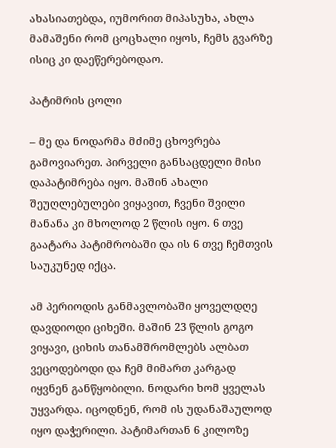ახასიათებდა, იუმორით მიპასუხა, ახლა მამაშენი რომ ცოცხალი იყოს, ჩემს გვარზე ისიც კი დაეწერებოდაო.

პატიმრის ცოლი

– მე და ნოდარმა მძიმე ცხოვრება გამოვიარეთ. პირველი განსაცდელი მისი დაპატიმრება იყო. მაშინ ახალი შეუღლებულები ვიყავით, ჩვენი შვილი მანანა კი მხოლოდ 2 წლის იყო. 6 თვე გაატარა პატიმრობაში და ის 6 თვე ჩემთვის საუკუნედ იქცა.

ამ პერიოდის განმავლობაში ყოველდღე დავდიოდი ციხეში. მაშინ 23 წლის გოგო ვიყავი, ციხის თანამშრომლებს ალბათ ვეცოდებოდი და ჩემ მიმართ კარგად იყვნენ განწყობილი. ნოდარი ხომ ყველას უყვარდა. იცოდნენ, რომ ის უდანაშაულოდ იყო დაჭერილი. პატიმართან 6 კილოზე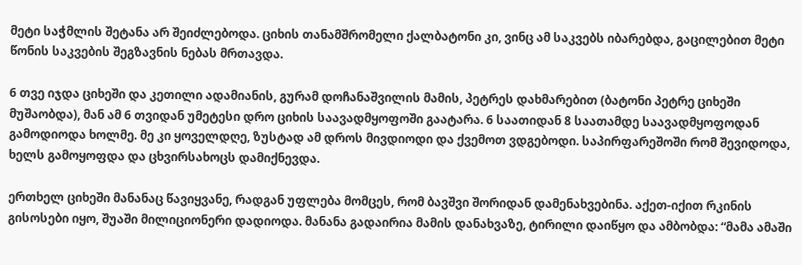მეტი საჭმლის შეტანა არ შეიძლებოდა. ციხის თანამშრომელი ქალბატონი კი, ვინც ამ საკვებს იბარებდა, გაცილებით მეტი წონის საკვების შეგზავნის ნებას მრთავდა.

6 თვე იჯდა ციხეში და კეთილი ადამიანის, გურამ დოჩანაშვილის მამის, პეტრეს დახმარებით (ბატონი პეტრე ციხეში მუშაობდა), მან ამ 6 თვიდან უმეტესი დრო ციხის საავადმყოფოში გაატარა. 6 საათიდან 8 საათამდე საავადმყოფოდან გამოდიოდა ხოლმე. მე კი ყოველდღე, ზუსტად ამ დროს მივდიოდი და ქვემოთ ვდგებოდი. საპირფარეშოში რომ შევიდოდა, ხელს გამოყოფდა და ცხვირსახოცს დამიქნევდა.

ერთხელ ციხეში მანანაც წავიყვანე, რადგან უფლება მომცეს, რომ ბავშვი შორიდან დამენახვებინა. აქეთ-იქით რკინის გისოსები იყო, შუაში მილიციონერი დადიოდა. მანანა გადაირია მამის დანახვაზე, ტირილი დაიწყო და ამბობდა: “მამა ამაში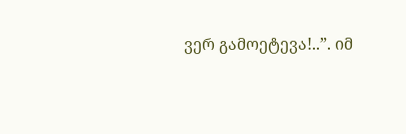ვერ გამოეტევა!..”. იმ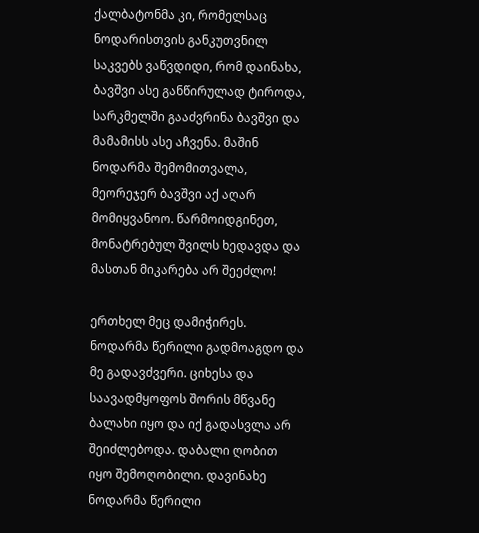ქალბატონმა კი, რომელსაც ნოდარისთვის განკუთვნილ საკვებს ვაწვდიდი, რომ დაინახა, ბავშვი ასე განწირულად ტიროდა, სარკმელში გააძვრინა ბავშვი და მამამისს ასე აჩვენა. მაშინ ნოდარმა შემომითვალა, მეორეჯერ ბავშვი აქ აღარ მომიყვანოო. წარმოიდგინეთ, მონატრებულ შვილს ხედავდა და მასთან მიკარება არ შეეძლო!

ერთხელ მეც დამიჭირეს. ნოდარმა წერილი გადმოაგდო და მე გადავძვერი. ციხესა და საავადმყოფოს შორის მწვანე ბალახი იყო და იქ გადასვლა არ შეიძლებოდა. დაბალი ღობით იყო შემოღობილი. დავინახე ნოდარმა წერილი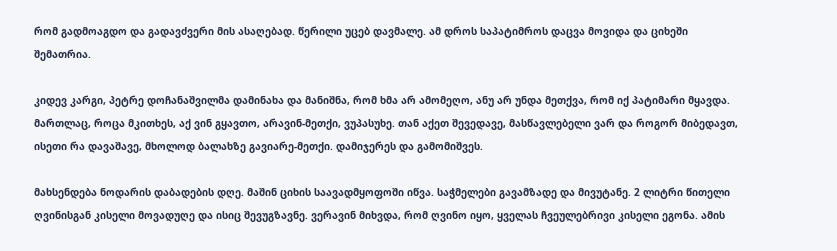რომ გადმოაგდო და გადავძვერი მის ასაღებად. წერილი უცებ დავმალე. ამ დროს საპატიმროს დაცვა მოვიდა და ციხეში შემათრია.

კიდევ კარგი, პეტრე დოჩანაშვილმა დამინახა და მანიშნა, რომ ხმა არ ამომეღო, ანუ არ უნდა მეთქვა, რომ იქ პატიმარი მყავდა. მართლაც, როცა მკითხეს, აქ ვინ გყავთო, არავინ-მეთქი, ვუპასუხე. თან აქეთ შევედავე, მასწავლებელი ვარ და როგორ მიბედავთ, ისეთი რა დავაშავე, მხოლოდ ბალახზე გავიარე-მეთქი. დამიჯერეს და გამომიშვეს.

მახსენდება ნოდარის დაბადების დღე. მაშინ ციხის საავადმყოფოში იწვა. საჭმელები გავამზადე და მივუტანე. 2 ლიტრი წითელი ღვინისგან კისელი მოვადუღე და ისიც შევუგზავნე. ვერავინ მიხვდა, რომ ღვინო იყო, ყველას ჩვეულებრივი კისელი ეგონა. ამის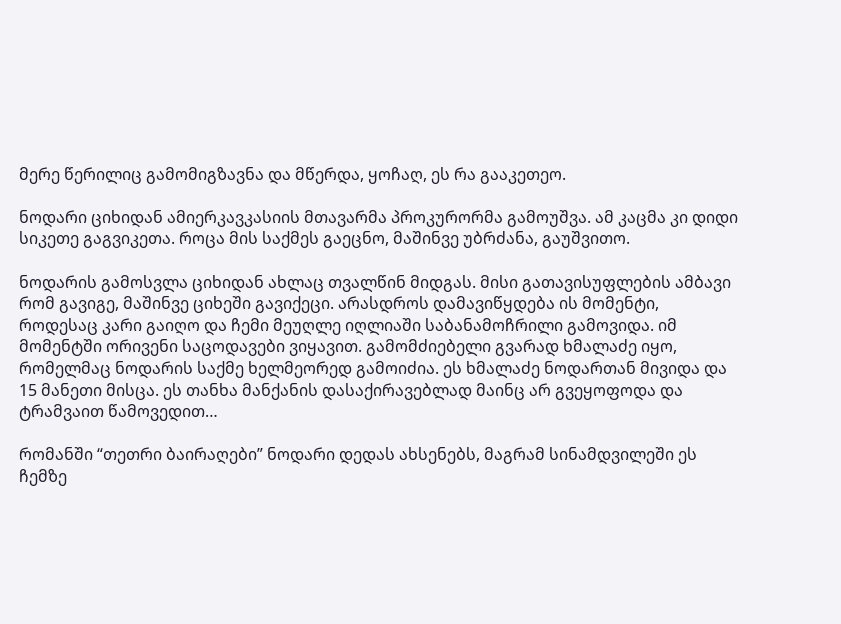მერე წერილიც გამომიგზავნა და მწერდა, ყოჩაღ, ეს რა გააკეთეო.

ნოდარი ციხიდან ამიერკავკასიის მთავარმა პროკურორმა გამოუშვა. ამ კაცმა კი დიდი სიკეთე გაგვიკეთა. როცა მის საქმეს გაეცნო, მაშინვე უბრძანა, გაუშვითო.

ნოდარის გამოსვლა ციხიდან ახლაც თვალწინ მიდგას. მისი გათავისუფლების ამბავი რომ გავიგე, მაშინვე ციხეში გავიქეცი. არასდროს დამავიწყდება ის მომენტი, როდესაც კარი გაიღო და ჩემი მეუღლე იღლიაში საბანამოჩრილი გამოვიდა. იმ მომენტში ორივენი საცოდავები ვიყავით. გამომძიებელი გვარად ხმალაძე იყო, რომელმაც ნოდარის საქმე ხელმეორედ გამოიძია. ეს ხმალაძე ნოდართან მივიდა და 15 მანეთი მისცა. ეს თანხა მანქანის დასაქირავებლად მაინც არ გვეყოფოდა და ტრამვაით წამოვედით…

რომანში “თეთრი ბაირაღები” ნოდარი დედას ახსენებს, მაგრამ სინამდვილეში ეს ჩემზე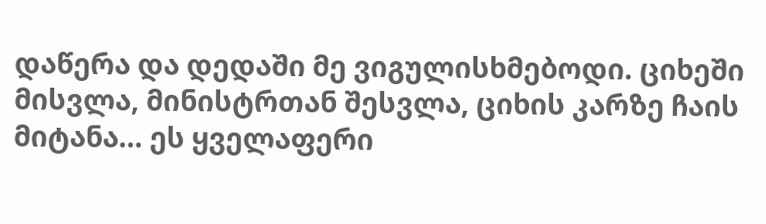დაწერა და დედაში მე ვიგულისხმებოდი. ციხეში მისვლა, მინისტრთან შესვლა, ციხის კარზე ჩაის მიტანა… ეს ყველაფერი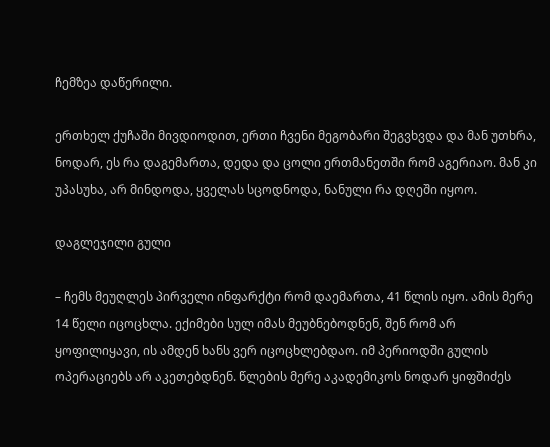ჩემზეა დაწერილი.

ერთხელ ქუჩაში მივდიოდით, ერთი ჩვენი მეგობარი შეგვხვდა და მან უთხრა, ნოდარ, ეს რა დაგემართა, დედა და ცოლი ერთმანეთში რომ აგერიაო. მან კი უპასუხა, არ მინდოდა, ყველას სცოდნოდა, ნანული რა დღეში იყოო.

დაგლეჯილი გული

– ჩემს მეუღლეს პირველი ინფარქტი რომ დაემართა, 41 წლის იყო. ამის მერე 14 წელი იცოცხლა. ექიმები სულ იმას მეუბნებოდნენ, შენ რომ არ ყოფილიყავი, ის ამდენ ხანს ვერ იცოცხლებდაო. იმ პერიოდში გულის ოპერაციებს არ აკეთებდნენ. წლების მერე აკადემიკოს ნოდარ ყიფშიძეს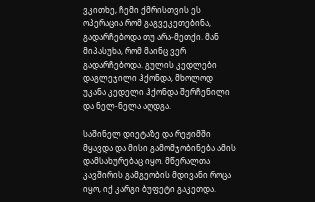ვკითხე, ჩემი ქმრისთვის ეს ოპერაცია რომ გაგვეკეთებინა, გადარჩებოდა თუ არა-მეთქი. მან მიპასუხა, რომ მაინც ვერ გადარჩებოდა. გულის კედლები დაგლეჯილი ჰქონდა, მხოლოდ უკანა კედელი ჰქონდა შერჩენილი და ნელ-ნელა აღდგა.

საშინელ დიეტაზე და რეჟიმში მყავდა და მისი გამომჯობინება ამის დამსახურებაც იყო. მწერალთა კავშირის გამგეობის მდივანი როცა იყო, იქ კარგი ბუფეტი გაკეთდა.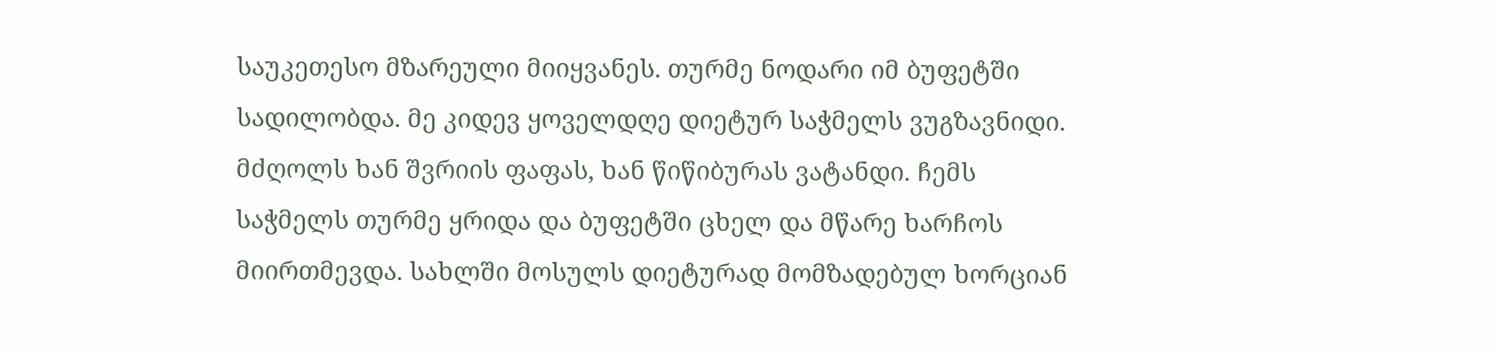საუკეთესო მზარეული მიიყვანეს. თურმე ნოდარი იმ ბუფეტში სადილობდა. მე კიდევ ყოველდღე დიეტურ საჭმელს ვუგზავნიდი. მძღოლს ხან შვრიის ფაფას, ხან წიწიბურას ვატანდი. ჩემს საჭმელს თურმე ყრიდა და ბუფეტში ცხელ და მწარე ხარჩოს მიირთმევდა. სახლში მოსულს დიეტურად მომზადებულ ხორციან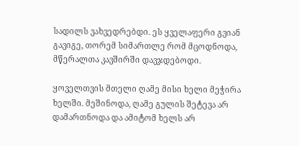სადილს ვახვედრებდი. ეს ყველაფერი გვიან გავიგე, თორემ სიმართლე რომ მცოდნოდა, მწერალთა კავშირში დავჯდებოდი.

ყოველთვის მთელი ღამე მისი ხელი მეჭირა ხელში. მეშინოდა, ღამე გულის შეტევა არ დამართნოდა და ამიტომ ხელს არ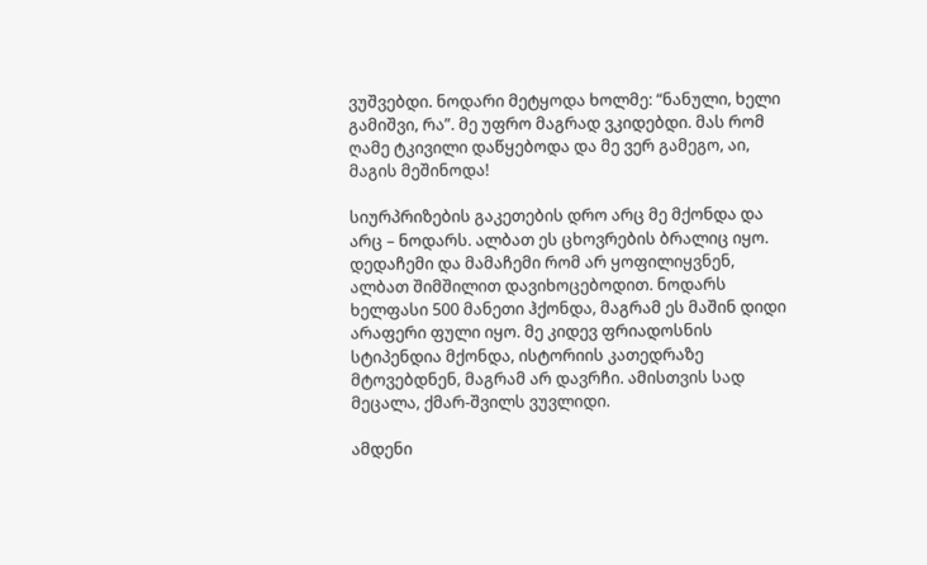ვუშვებდი. ნოდარი მეტყოდა ხოლმე: “ნანული, ხელი გამიშვი, რა”. მე უფრო მაგრად ვკიდებდი. მას რომ ღამე ტკივილი დაწყებოდა და მე ვერ გამეგო, აი, მაგის მეშინოდა!

სიურპრიზების გაკეთების დრო არც მე მქონდა და არც – ნოდარს. ალბათ ეს ცხოვრების ბრალიც იყო. დედაჩემი და მამაჩემი რომ არ ყოფილიყვნენ, ალბათ შიმშილით დავიხოცებოდით. ნოდარს ხელფასი 500 მანეთი ჰქონდა, მაგრამ ეს მაშინ დიდი არაფერი ფული იყო. მე კიდევ ფრიადოსნის სტიპენდია მქონდა, ისტორიის კათედრაზე მტოვებდნენ, მაგრამ არ დავრჩი. ამისთვის სად მეცალა, ქმარ-შვილს ვუვლიდი.

ამდენი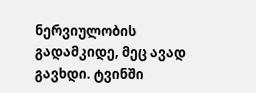ნერვიულობის გადამკიდე, მეც ავად გავხდი. ტვინში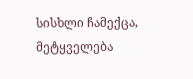სისხლი ჩამექცა, მეტყველება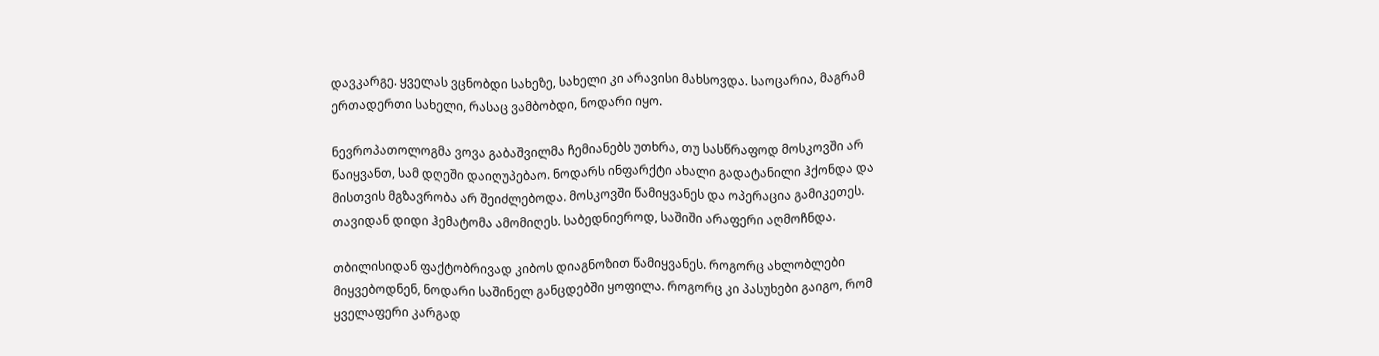დავკარგე. ყველას ვცნობდი სახეზე, სახელი კი არავისი მახსოვდა. საოცარია, მაგრამ ერთადერთი სახელი, რასაც ვამბობდი, ნოდარი იყო.

ნევროპათოლოგმა ვოვა გაბაშვილმა ჩემიანებს უთხრა, თუ სასწრაფოდ მოსკოვში არ წაიყვანთ, სამ დღეში დაიღუპებაო. ნოდარს ინფარქტი ახალი გადატანილი ჰქონდა და მისთვის მგზავრობა არ შეიძლებოდა. მოსკოვში წამიყვანეს და ოპერაცია გამიკეთეს. თავიდან დიდი ჰემატომა ამომიღეს. საბედნიეროდ, საშიში არაფერი აღმოჩნდა.

თბილისიდან ფაქტობრივად კიბოს დიაგნოზით წამიყვანეს. როგორც ახლობლები მიყვებოდნენ, ნოდარი საშინელ განცდებში ყოფილა. როგორც კი პასუხები გაიგო, რომ ყველაფერი კარგად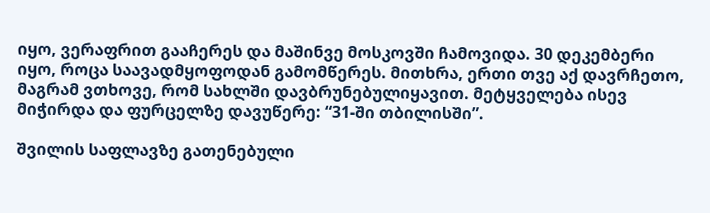იყო, ვერაფრით გააჩერეს და მაშინვე მოსკოვში ჩამოვიდა. 30 დეკემბერი იყო, როცა საავადმყოფოდან გამომწერეს. მითხრა, ერთი თვე აქ დავრჩეთო, მაგრამ ვთხოვე, რომ სახლში დავბრუნებულიყავით. მეტყველება ისევ მიჭირდა და ფურცელზე დავუწერე: “31-ში თბილისში”.

შვილის საფლავზე გათენებული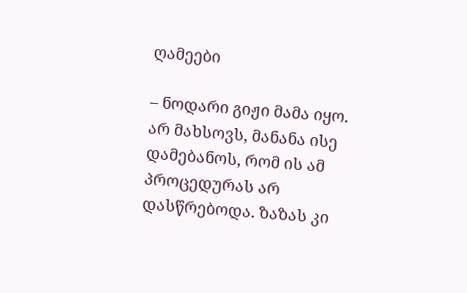ღამეები

– ნოდარი გიჟი მამა იყო. არ მახსოვს, მანანა ისე დამებანოს, რომ ის ამ პროცედურას არ დასწრებოდა. ზაზას კი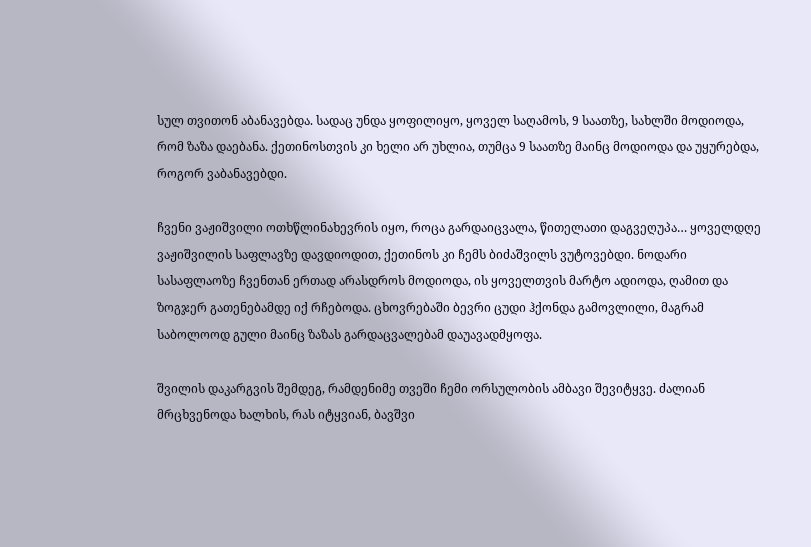სულ თვითონ აბანავებდა. სადაც უნდა ყოფილიყო, ყოველ საღამოს, 9 საათზე, სახლში მოდიოდა, რომ ზაზა დაებანა. ქეთინოსთვის კი ხელი არ უხლია, თუმცა 9 საათზე მაინც მოდიოდა და უყურებდა, როგორ ვაბანავებდი.

ჩვენი ვაჟიშვილი ოთხწლინახევრის იყო, როცა გარდაიცვალა, წითელათი დაგვეღუპა… ყოველდღე ვაჟიშვილის საფლავზე დავდიოდით, ქეთინოს კი ჩემს ბიძაშვილს ვუტოვებდი. ნოდარი სასაფლაოზე ჩვენთან ერთად არასდროს მოდიოდა, ის ყოველთვის მარტო ადიოდა, ღამით და ზოგჯერ გათენებამდე იქ რჩებოდა. ცხოვრებაში ბევრი ცუდი ჰქონდა გამოვლილი, მაგრამ საბოლოოდ გული მაინც ზაზას გარდაცვალებამ დაუავადმყოფა.

შვილის დაკარგვის შემდეგ, რამდენიმე თვეში ჩემი ორსულობის ამბავი შევიტყვე. ძალიან მრცხვენოდა ხალხის, რას იტყვიან, ბავშვი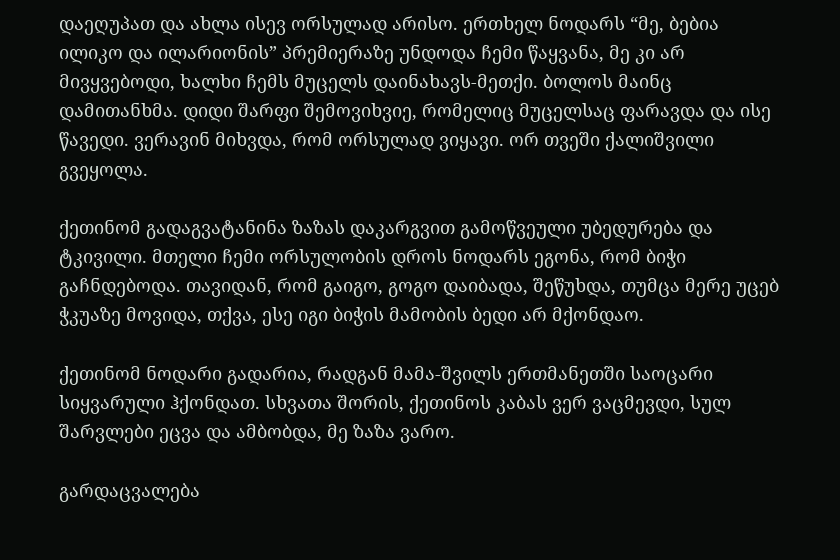დაეღუპათ და ახლა ისევ ორსულად არისო. ერთხელ ნოდარს “მე, ბებია ილიკო და ილარიონის” პრემიერაზე უნდოდა ჩემი წაყვანა, მე კი არ მივყვებოდი, ხალხი ჩემს მუცელს დაინახავს-მეთქი. ბოლოს მაინც დამითანხმა. დიდი შარფი შემოვიხვიე, რომელიც მუცელსაც ფარავდა და ისე წავედი. ვერავინ მიხვდა, რომ ორსულად ვიყავი. ორ თვეში ქალიშვილი გვეყოლა.

ქეთინომ გადაგვატანინა ზაზას დაკარგვით გამოწვეული უბედურება და ტკივილი. მთელი ჩემი ორსულობის დროს ნოდარს ეგონა, რომ ბიჭი გაჩნდებოდა. თავიდან, რომ გაიგო, გოგო დაიბადა, შეწუხდა, თუმცა მერე უცებ ჭკუაზე მოვიდა, თქვა, ესე იგი ბიჭის მამობის ბედი არ მქონდაო.

ქეთინომ ნოდარი გადარია, რადგან მამა-შვილს ერთმანეთში საოცარი სიყვარული ჰქონდათ. სხვათა შორის, ქეთინოს კაბას ვერ ვაცმევდი, სულ შარვლები ეცვა და ამბობდა, მე ზაზა ვარო.

გარდაცვალება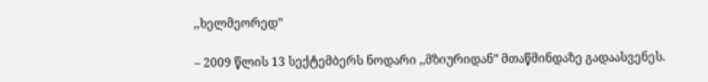,,ხელმეორედ”

– 2009 წლის 13 სექტემბერს ნოდარი ,,მზიურიდან” მთაწმინდაზე გადაასვენეს.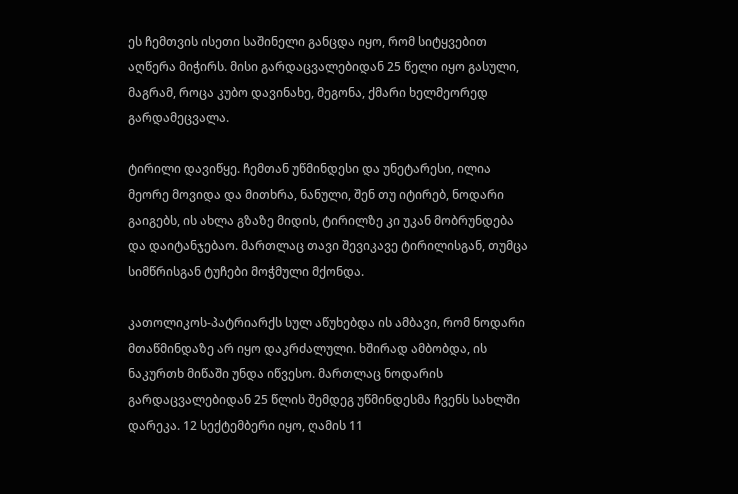ეს ჩემთვის ისეთი საშინელი განცდა იყო, რომ სიტყვებით აღწერა მიჭირს. მისი გარდაცვალებიდან 25 წელი იყო გასული, მაგრამ, როცა კუბო დავინახე, მეგონა, ქმარი ხელმეორედ გარდამეცვალა.

ტირილი დავიწყე. ჩემთან უწმინდესი და უნეტარესი, ილია მეორე მოვიდა და მითხრა, ნანული, შენ თუ იტირებ, ნოდარი გაიგებს, ის ახლა გზაზე მიდის, ტირილზე კი უკან მობრუნდება და დაიტანჯებაო. მართლაც თავი შევიკავე ტირილისგან, თუმცა სიმწრისგან ტუჩები მოჭმული მქონდა.

კათოლიკოს-პატრიარქს სულ აწუხებდა ის ამბავი, რომ ნოდარი მთაწმინდაზე არ იყო დაკრძალული. ხშირად ამბობდა, ის ნაკურთხ მიწაში უნდა იწვესო. მართლაც ნოდარის გარდაცვალებიდან 25 წლის შემდეგ უწმინდესმა ჩვენს სახლში დარეკა. 12 სექტემბერი იყო, ღამის 11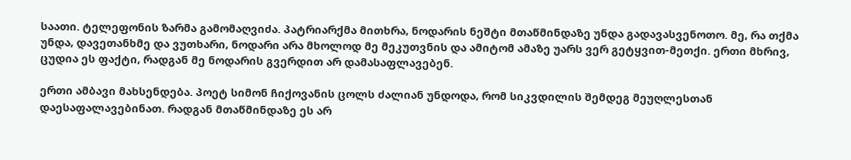საათი. ტელეფონის ზარმა გამომაღვიძა. პატრიარქმა მითხრა, ნოდარის ნეშტი მთაწმინდაზე უნდა გადავასვენოთო. მე, რა თქმა უნდა, დავეთანხმე და ვუთხარი, ნოდარი არა მხოლოდ მე მეკუთვნის და ამიტომ ამაზე უარს ვერ გეტყვით-მეთქი. ერთი მხრივ, ცუდია ეს ფაქტი, რადგან მე ნოდარის გვერდით არ დამასაფლავებენ.

ერთი ამბავი მახსენდება. პოეტ სიმონ ჩიქოვანის ცოლს ძალიან უნდოდა, რომ სიკვდილის შემდეგ მეუღლესთან დაესაფალავებინათ. რადგან მთაწმინდაზე ეს არ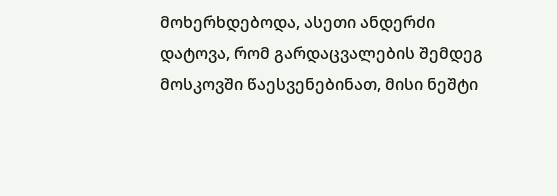მოხერხდებოდა, ასეთი ანდერძი დატოვა, რომ გარდაცვალების შემდეგ მოსკოვში წაესვენებინათ, მისი ნეშტი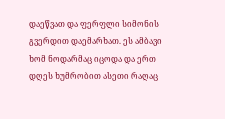დაეწვათ და ფერფლი სიმონის გვერდით დაემარხათ. ეს ამბავი ხომ ნოდარმაც იცოდა და ერთ დღეს ხუმრობით ასეთი რაღაც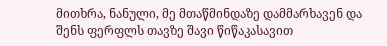მითხრა, ნანული, მე მთაწმინდაზე დამმარხავენ და შენს ფერფლს თავზე შავი წიწაკასავით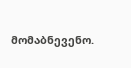მომაბნევენო.